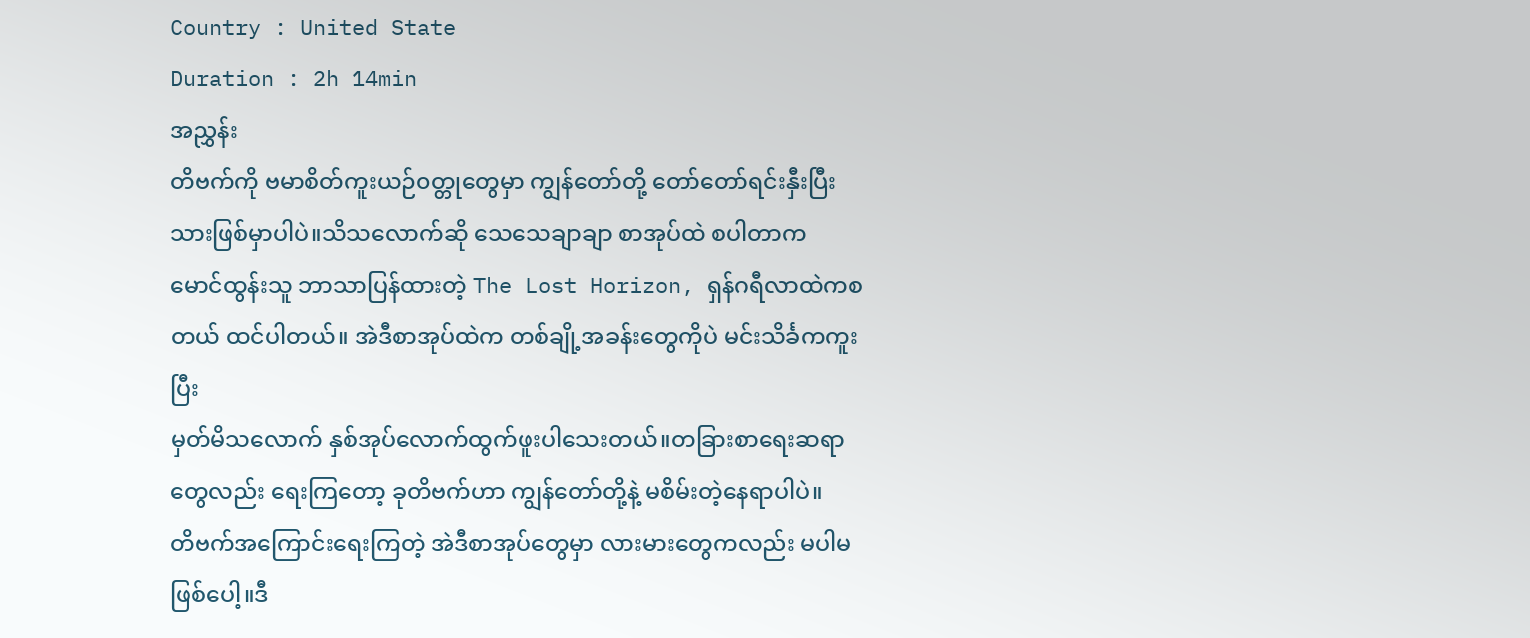Country : United State
Duration : 2h 14min
အညွှန်း
တိဗက်ကို ဗမာစိတ်ကူးယဉ်၀တ္တုတွေမှာ ကျွန်တော်တို့ တော်တော်ရင်းနှီးပြီးသားဖြစ်မှာပါပဲ။သိသလောက်ဆို သေသေချာချာ စာအုပ်ထဲ စပါတာက
မောင်ထွန်းသူ ဘာသာပြန်ထားတဲ့ The Lost Horizon, ရှန်ဂရီလာထဲကစတယ် ထင်ပါတယ်။ အဲဒီစာအုပ်ထဲက တစ်ချို့အခန်းတွေကိုပဲ မင်းသိင်္ခကကူးပြီး
မှတ်မိသလောက် နှစ်အုပ်လောက်ထွက်ဖူးပါသေးတယ်။တခြားစာရေးဆရာတွေလည်း ရေးကြတော့ ခုတိဗက်ဟာ ကျွန်တော်တို့နဲ့ မစိမ်းတဲ့နေရာပါပဲ။
တိဗက်အကြောင်းရေးကြတဲ့ အဲဒီစာအုပ်တွေမှာ လားမားတွေကလည်း မပါမဖြစ်ပေါ့။ဒီ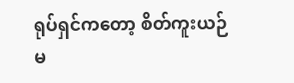ရုပ်ရှင်ကတော့ စိတ်ကူးယဉ်မ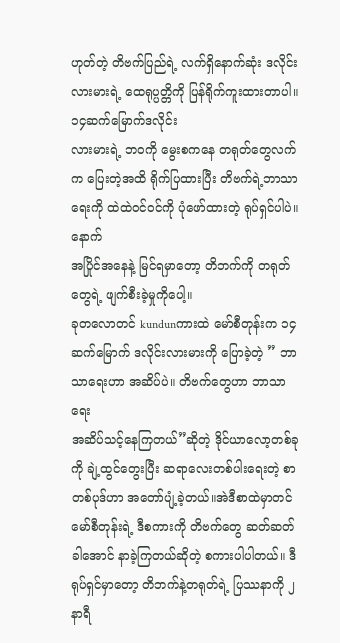ဟုတ်တဲ့ တိဗက်ပြည်ရဲ့ လက်ရှိနောက်ဆုံး ဒလိုင်းလားမားရဲ့ ထေရုပ္ပတ္တိကို ပြန်ရိုက်ကူးထားတာပါ။ ၁၄ဆက်မြောက်ဒလိုင်း
လားမားရဲ့ ဘ၀ကို မွေးစကနေ တရုတ်တွေလက်က ပြေးတဲ့အထိ ရိုက်ပြထားပြီး တိဗက်ရဲ့ဘာသာရေးကို ထဲထဲ၀င်၀င်ကို ပုံဖော်ထားတဲ့ ရုပ်ရှင်ပါပဲ။နောက်
အပြိုင်အနေနဲ့ မြင်ရမှာတော့ တိဘက်ကို တရုတ်တွေရဲ့ ဖျက်စီးခဲ့မှုကိုပေါ့။
ခုတလောတင် kundunကားထဲ မော်စီတုန်းက ၁၄ဆက်မြောက် ဒလိုင်းလားမားကို ပြောခဲ့တဲ့ ” ဘာသာရေးဟာ အဆိပ်ပဲ။ တိဗက်တွေဟာ ဘာသာရေး
အဆိပ်သင့်နေကြတယ်”ဆိုတဲ့ ဒိုင်ယာလော့တစ်ခုကို ချဲ့ထွင်တွေးပြီး ဆရာလေးတစ်ပါးရေးတဲ့ စာတစ်ပုဒ်ဟာ အတော်ပျံ့ခဲ့တယ်။အဲဒီစာထဲမှာတင်
မော်စီတုန်းရဲ့ ဒီစကားကို တိဗက်တွေ ဆတ်ဆတ်ခါအောင် နာခဲ့ကြတယ်ဆိုတဲ့ စကားပါပါတယ်။ ဒီရုပ်ရှင်မှာတော့ တိဘက်နဲ့တရုတ်ရဲ့ ပြဿနာကို ၂နာရီ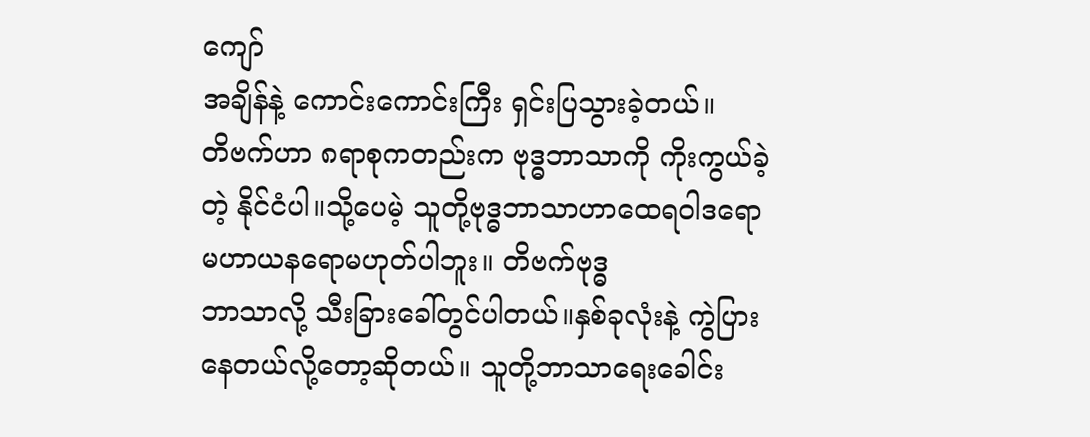ကျော်
အချိန်နဲ့ ကောင်းကောင်းကြီး ရှင်းပြသွားခဲ့တယ်။
တိဗက်ဟာ ၈ရာစုကတည်းက ဗုဒ္ဓဘာသာကို ကိုးကွယ်ခဲ့တဲ့ နိုင်ငံပါ။သို့ပေမဲ့ သူတို့ဗုဒ္ဓဘာသာဟာထေရဝါဒရော မဟာယနရောမဟုတ်ပါဘူး။ တိဗက်ဗုဒ္ဓ
ဘာသာလို့ သီးခြားခေါ်တွင်ပါတယ်။နှစ်ခုလုံးနဲ့ ကွဲပြားနေတယ်လို့တော့ဆိုတယ်။ သူတို့ဘာသာရေးခေါင်း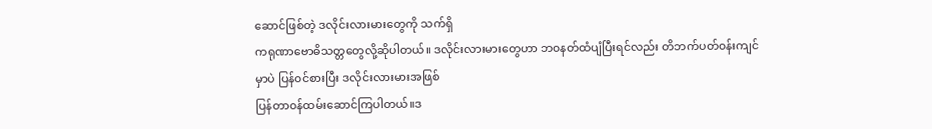ဆောင်ဖြစ်တဲ့ ဒလိုင်းလားမားတွေကို သက်ရှိ
ကရုဏာဗောဓိသတ္တတွေလို့ဆိုပါတယ်။ ဒလိုင်းလားမားတွေဟာ ဘ၀နတ်ထံပျံပြီးရင်လည်း တိဘက်ပတ်၀န်းကျင်မှာပဲ ပြန်၀င်စားပြီး ဒလိုင်းလားမားအဖြစ်
ပြန်တာ၀န်ထမ်းဆောင်ကြပါတယ်။ဒ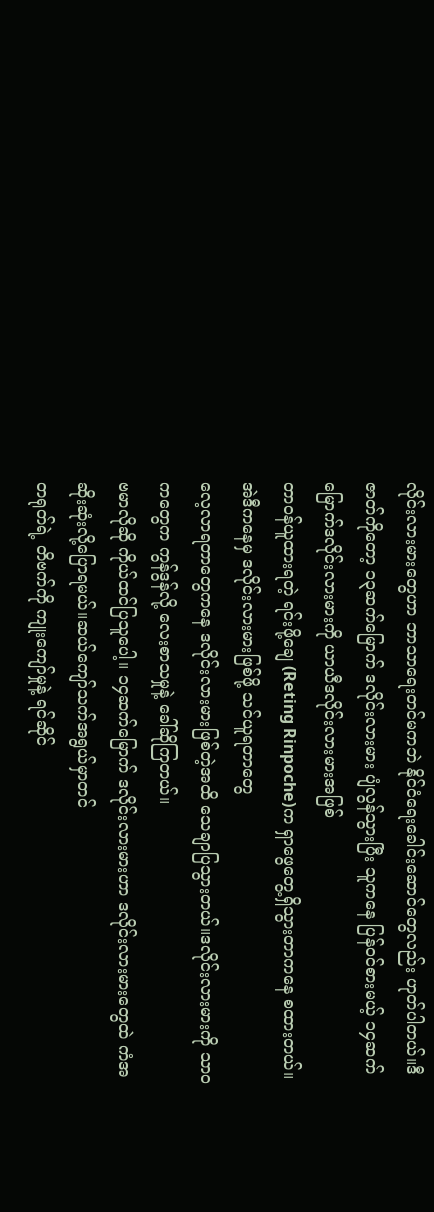လိုင်းလားမားတွေဟာ ဘာသာရေးတင်မကဘဲ နိုင်ငံရေးခေါင်းဆောင်တွေလည်း ဟုတ်ပါတယ်။ဒီဇာတ်ကိုတော့ ၁၃ဆက်မြောက် ဒလိုင်းလားမား ပျံလွန်သွားပြီး သူကနေ ပြန်၀င်စားမယ့် ၁၄ဆက်မြောက်ဒလိုင်းလားမားကို ယာယီဒလိုင်းလားမားအဖြစ်
တာ၀န်ယူထားရတဲ့ ရင်းဖို့ချေ (Reting Rinpoche)က ရှာဖွေတွေ့ရှိသွားတာကနေ စထားတယ်။ အဲဒီကနေမှ ဒလိုင်းလားမားဖြစ်ဖို့ သင်ယူရတာတွေ
လေ့လာရတာတွေကနေ ဒလိုင်းလားမားဖြစ်တဲ့အထိ သေချာပြသွားတယ်။ဒလိုင်းလားမားကို သာ၀ကတွေက ကွန်ဒွန်လို့ လေးစာသမှုနဲ့ ခေါ်ဆိုကြတယ်။
ဗမာလိုဆို ကိုယ်ထင်ပြသူပေါ့။ ၁၄ဆက်မြောက် ဒလိုင်းလားမားဟာ ဒလိုင်းလားမားတွေထဲ ကံအဆိုးဆုံးလို့ပြောရမယ်။ဆယ်ကျော်သက်အရွယ်မှာတင်
တရုတ်ရဲ့ တိဗက်ကို ကျုးကျော်မှုနဲ့ ရင်ဆိုင်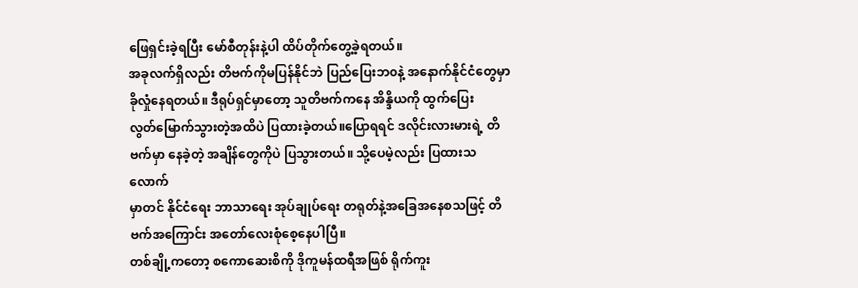ဖြေရှင်းခဲ့ရပြီး မော်စီတုန်းနဲ့ပါ ထိပ်တိုက်တွေ့ခဲ့ရတယ်။
အခုလက်ရှိလည်း တိဗက်ကိုမပြန်နိုင်ဘဲ ပြည်ပြေးဘ၀နဲ့ အနောက်နိုင်ငံတွေမှာ ခိုလှုံနေရတယ်။ ဒီရုပ်ရှင်မှာတော့ သူတိဗက်ကနေ အိန္ဒိယကို ထွက်ပြေး
လွတ်မြောက်သွားတဲ့အထိပဲ ပြထားခဲ့တယ်။ပြောရရင် ဒလိုင်းလားမားရဲ့ တိဗက်မှာ နေခဲ့တဲ့ အချိန်တွေကိုပဲ ပြသွားတယ်။ သို့ပေမဲ့လည်း ပြထားသလောက်
မှာတင် နိုင်ငံရေး ဘာသာရေး အုပ်ချုပ်ရေး တရုတ်နဲ့အခြေအနေစသဖြင့် တိဗက်အကြောင်း အတော်လေးစုံစေ့နေပါပြီ။
တစ်ချို့ကတော့ စကောဆေးစိကို ဒိုကူမန်ထရီအဖြစ် ရိုက်ကူး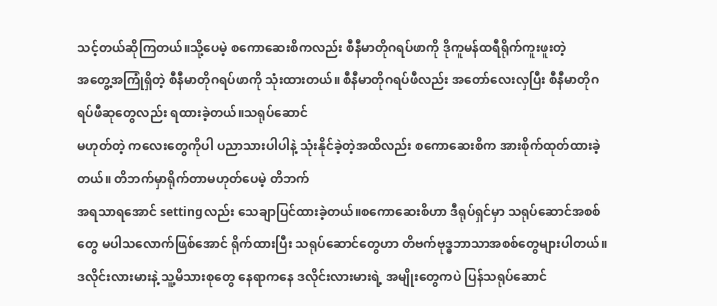သင့်တယ်ဆိုကြတယ်။သို့ပေမဲ့ စကောဆေးစိကလည်း စီနီမာတိုဂရပ်ဖာကို ဒိုကူမန်ထရီရိုက်ကူးဖူးတဲ့
အတွေ့အကြုံရှိတဲ့ စီနီမာတိုဂရပ်ဖာကို သုံးထားတယ်။ စီနီမာတိုဂရပ်ဖီလည်း အတော်လေးလှပြီး စီနီမာတိုဂရပ်ဖီဆုတွေလည်း ရထားခဲ့တယ်။သရုပ်ဆောင်
မဟုတ်တဲ့ ကလေးတွေကိုပါ ပညာသားပါပါနဲ့ သုံးနိုင်ခဲ့တဲ့အထိလည်း စကောဆေးစိက အားစိုက်ထုတ်ထားခဲ့တယ်။ တိဘက်မှာရိုက်တာမဟုတ်ပေမဲ့ တိဘက်
အရသာရအောင် settingလည်း သေချာပြင်ထားခဲ့တယ်။စကောဆေးစိဟာ ဒီရုပ်ရှင်မှာ သရုပ်ဆောင်အစစ်တွေ မပါသလောက်ဖြစ်အောင် ရိုက်ထားပြီး သရုပ်ဆောင်တွေဟာ တိဗက်ဗုဒ္ဓဘာသာအစစ်တွေများပါတယ်။
ဒလိုင်းလားမားနဲ့ သူ့မိသားစုတွေ နေရာကနေ ဒလိုင်းလားမားရဲ့ အမျိုးတွေကပဲ ပြန်သရုပ်ဆောင်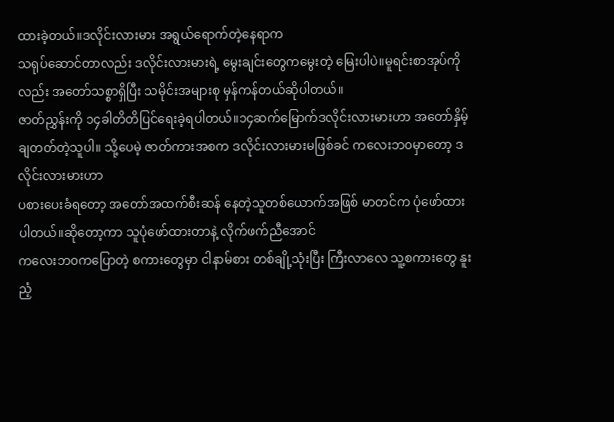ထားခဲ့တယ်။ဒလိုင်းလားမား အရွယ်ရောက်တဲ့နေရာက
သရုပ်ဆောင်တာလည်း ဒလိုင်းလားမားရဲ့ မွေးချင်းတွေကမွေးတဲ့ မြေးပါပဲ။မူရင်းစာအုပ်ကိုလည်း အတော်သစ္စာရှိပြီး သမိုင်းအများစု မှန်ကန်တယ်ဆိုပါတယ်။
ဇာတ်ညွှန်းကို ၁၄ခါတိတိပြင်ရေးခဲ့ရပါတယ်။၁၄ဆက်မြောက်ဒလိုင်းလားမားဟာ အတော်နှိမ့်ချတတ်တဲ့သူပါ။ သို့ပေမဲ့ ဇာတ်ကားအစက ဒလိုင်းလားမားမဖြစ်ခင် ကလေးဘ၀မှာတော့ ဒလိုင်းလားမားဟာ
ပစားပေးခံရတော့ အတော်အထက်စီးဆန် နေတဲ့သူတစ်ယောက်အဖြစ် မာတင်က ပုံဖော်ထားပါတယ်။ဆိုတော့ကာ သူပုံဖော်ထားတာနဲ့ လိုက်ဖက်ညီအောင်
ကလေးဘ၀ကပြောတဲ့ စကားတွေမှာ ငါနာမ်စား တစ်ချို့သုံးပြီး ကြီးလာလေ သူ့စကားတွေ နူးညံ့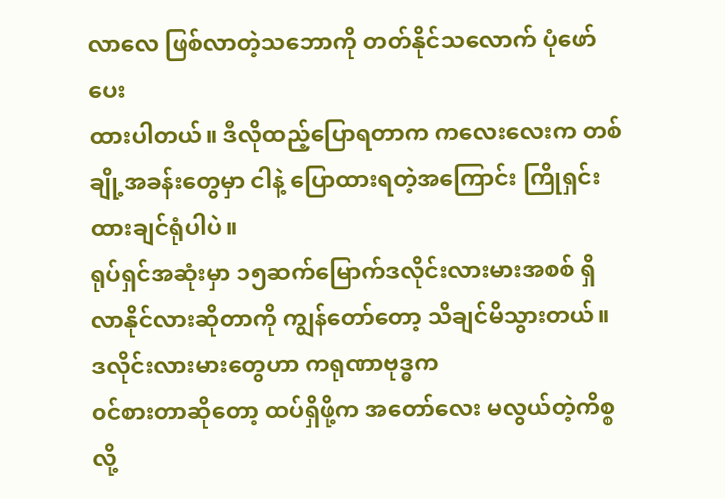လာလေ ဖြစ်လာတဲ့သဘောကို တတ်နိုင်သလောက် ပုံဖော်ပေး
ထားပါတယ်။ ဒီလိုထည့်ပြောရတာက ကလေးလေးက တစ်ချို့အခန်းတွေမှာ ငါနဲ့ ပြောထားရတဲ့အကြောင်း ကြိုရှင်းထားချင်ရုံပါပဲ။
ရုပ်ရှင်အဆုံးမှာ ၁၅ဆက်မြောက်ဒလိုင်းလားမားအစစ် ရှိလာနိုင်လားဆိုတာကို ကျွန်တော်တော့ သိချင်မိသွားတယ်။ ဒလိုင်းလားမားတွေဟာ ကရုဏာဗုဒ္ဓက
၀င်စားတာဆိုတော့ ထပ်ရှိဖို့က အတော်လေး မလွယ်တဲ့ကိစ္စလို့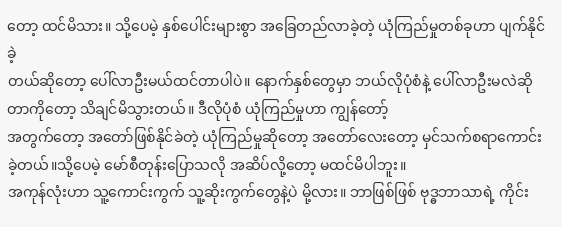တော့ ထင်မိသား။ သို့ပေမဲ့ နှစ်ပေါင်းများစွာ အခြေတည်လာခဲ့တဲ့ ယုံကြည်မှုတစ်ခုဟာ ပျက်နိုင်ခဲ့
တယ်ဆိုတော့ ပေါ်လာဦးမယ်ထင်တာပါပဲ။ နောက်နှစ်တွေမှာ ဘယ်လိုပုံစံနဲ့ ပေါ်လာဦးမလဲဆိုတာကိုတော့ သိချင်မိသွားတယ်။ ဒီလိုပုံစံ ယုံကြည်မှုဟာ ကျွန်တော့်
အတွက်တော့ အတော်ဖြစ်နိုင်ခဲတဲ့ ယုံကြည်မှုဆိုတော့ အတော်လေးတော့ မှင်သက်စရာကောင်းခဲ့တယ်။သို့ပေမဲ့ မော်စီတုန်းပြောသလို အဆိပ်လို့တော့ မထင်မိပါဘူး။
အကုန်လုံးဟာ သူ့ကောင်းကွက် သူ့ဆိုးကွက်တွေနဲ့ပဲ မို့လား။ ဘာဖြစ်ဖြစ် ဗုဒ္ဓဘာသာရဲ့ ကိုင်း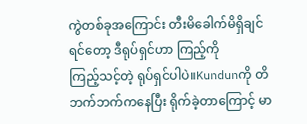ကွဲတစ်ခုအကြောင်း တီးမိခေါက်မိရှိချင်ရင်တော့ ဒီရုပ်ရှင်ဟာ ကြည့်ကို
ကြည့်သင့်တဲ့ ရုပ်ရှင်ပါပဲ။Kundunကို တိဘက်ဘက်ကနေပြီး ရိုက်ခဲ့တာကြောင့် မာ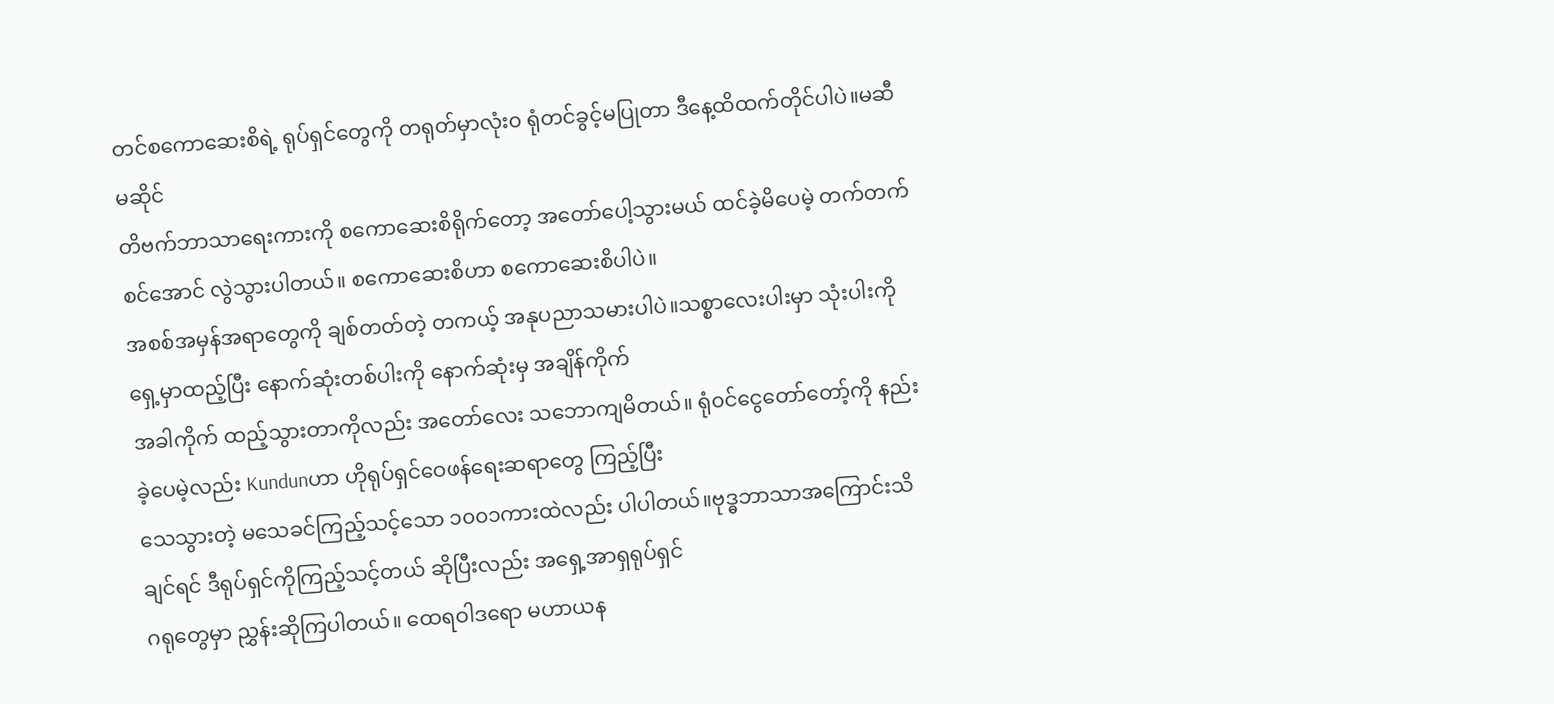တင်စကောဆေးစိရဲ့ ရုပ်ရှင်တွေကို တရုတ်မှာလုံး၀ ရုံတင်ခွင့်မပြုတာ ဒီနေ့ထိထက်တိုင်ပါပဲ။မဆီမဆိုင်
တိဗက်ဘာသာရေးကားကို စကောဆေးစိရိုက်တော့ အတော်ပေါ့သွားမယ် ထင်ခဲ့မိပေမဲ့ တက်တက်စင်အောင် လွဲသွားပါတယ်။ စကောဆေးစိဟာ စကောဆေးစိပါပဲ။
အစစ်အမှန်အရာတွေကို ချစ်တတ်တဲ့ တကယ့် အနုပညာသမားပါပဲ။သစ္စာလေးပါးမှာ သုံးပါးကို ရှေ့မှာထည့်ပြီး နောက်ဆုံးတစ်ပါးကို နောက်ဆုံးမှ အချိန်ကိုက်
အခါကိုက် ထည့်သွားတာကိုလည်း အတော်လေး သဘောကျမိတယ်။ ရုံ၀င်ငွေတော်တော့်ကို နည်းခဲ့ပေမဲ့လည်း Kundunဟာ ဟိုရုပ်ရှင်ဝေဖန်ရေးဆရာတွေ ကြည့်ပြီး
သေသွားတဲ့ မသေခင်ကြည့်သင့်သော ၁၀၀၁ကားထဲလည်း ပါပါတယ်။ဗုဒ္ဓဘာသာအကြောင်းသိချင်ရင် ဒီရုပ်ရှင်ကိုကြည့်သင့်တယ် ဆိုပြီးလည်း အရှေ့အာရှရုပ်ရှင်
ဂရုတွေမှာ ညွှန်းဆိုကြပါတယ်။ ထေရဝါဒရော မဟာယန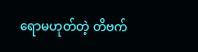ရောမဟုတ်တဲ့ တိဗက်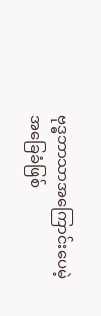ဗုဒ္ဓဘာသာအကြောင်းပေမဲ့ အခြေခံဖြစ်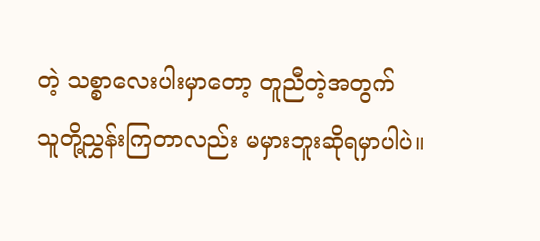တဲ့ သစ္စာလေးပါးမှာတော့ တူညီတဲ့အတွက်
သူတို့ညွှန်းကြတာလည်း မမှားဘူးဆိုရမှာပါပဲ။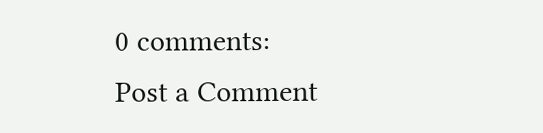0 comments:
Post a Comment